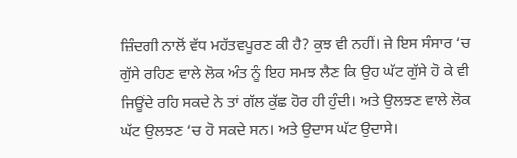ਜ਼ਿੰਦਗੀ ਨਾਲੋਂ ਵੱਧ ਮਹੱਤਵਪੂਰਣ ਕੀ ਹੈ? ਕੁਝ ਵੀ ਨਹੀਂ। ਜੇ ਇਸ ਸੰਸਾਰ ‘ਚ ਗੁੱਸੇ ਰਹਿਣ ਵਾਲੇ ਲੋਕ ਅੰਤ ਨੂੰ ਇਹ ਸਮਝ ਲੈਣ ਕਿ ਉਹ ਘੱਟ ਗੁੱਸੇ ਹੋ ਕੇ ਵੀ ਜਿਊਂਦੇ ਰਹਿ ਸਕਦੇ ਨੇ ਤਾਂ ਗੱਲ ਕੁੱਛ ਹੋਰ ਹੀ ਹੁੰਦੀ। ਅਤੇ ਉਲਝਣ ਵਾਲੇ ਲੋਕ ਘੱਟ ਉਲਝਣ ‘ਚ ਹੋ ਸਕਦੇ ਸਨ। ਅਤੇ ਉਦਾਸ ਘੱਟ ਉਦਾਸੇ।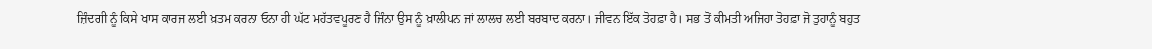ਜ਼ਿੰਦਗੀ ਨੂੰ ਕਿਸੇ ਖਾਸ ਕਾਰਜ ਲਈ ਖ਼ਤਮ ਕਰਨਾ ਓਨਾ ਹੀ ਘੱਟ ਮਹੱਤਵਪੂਰਣ ਹੈ ਜਿੰਨਾ ਉਸ ਨੂੰ ਖ਼ਾਲੀਪਨ ਜਾਂ ਲਾਲਚ ਲਈ ਬਰਬਾਦ ਕਰਨਾ। ਜੀਵਨ ਇੱਕ ਤੋਹਫ਼ਾ ਹੈ। ਸਭ ਤੋਂ ਕੀਮਤੀ ਅਜਿਹਾ ਤੋਹਫ਼ਾ ਜੋ ਤੁਹਾਨੂੰ ਬਹੁਤ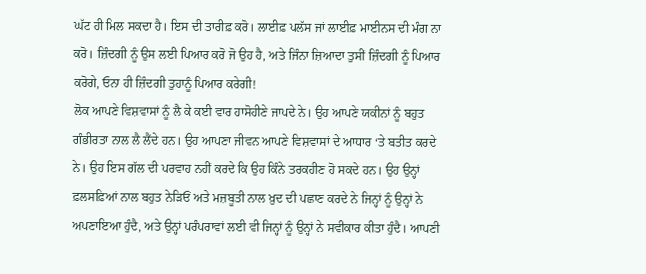ਘੱਟ ਹੀ ਮਿਲ ਸਕਦਾ ਹੈ। ਇਸ ਦੀ ਤਾਰੀਫ਼ ਕਰੋ। ਲਾਈਫ਼ ਪਲੱਸ ਜਾਂ ਲਾਈਫ਼ ਮਾਈਨਸ ਦੀ ਮੰਗ ਨਾ ਕਰੋ। ਜ਼ਿੰਦਗੀ ਨੂੰ ਉਸ ਲਈ ਪਿਆਰ ਕਰੋ ਜੋ ਉਹ ਹੈ, ਅਤੇ ਜਿੰਨਾ ਜ਼ਿਆਦਾ ਤੁਸੀਂ ਜ਼ਿੰਦਗੀ ਨੂੰ ਪਿਆਰ ਕਰੋਗੇ, ਓਨਾ ਹੀ ਜ਼ਿੰਦਗੀ ਤੁਹਾਨੂੰ ਪਿਆਰ ਕਰੇਗੀ!
ਲੋਕ ਆਪਣੇ ਵਿਸ਼ਵਾਸਾਂ ਨੂੰ ਲੈ ਕੇ ਕਈ ਵਾਰ ਹਾਸੋਹੀਣੇ ਜਾਪਦੇ ਨੇ। ਉਹ ਆਪਣੇ ਯਕੀਨਾਂ ਨੂੰ ਬਹੁਤ ਗੰਭੀਰਤਾ ਨਾਲ ਲੈ ਲੈਂਦੇ ਹਨ। ਉਹ ਆਪਣਾ ਜੀਵਨ ਆਪਣੇ ਵਿਸ਼ਵਾਸਾਂ ਦੇ ਆਧਾਰ ‘ਤੇ ਬਤੀਤ ਕਰਦੇ ਨੇ। ਉਹ ਇਸ ਗੱਲ ਦੀ ਪਰਵਾਹ ਨਹੀਂ ਕਰਦੇ ਕਿ ਉਹ ਕਿੰਨੇ ਤਰਕਹੀਣ ਹੋ ਸਕਦੇ ਹਨ। ਉਹ ਉਨ੍ਹਾਂ ਫ਼ਲਸਫ਼ਿਆਂ ਨਾਲ ਬਹੁਤ ਨੇੜਿਓਂ ਅਤੇ ਮਜ਼ਬੂਤੀ ਨਾਲ ਖ਼ੁਦ ਦੀ ਪਛਾਣ ਕਰਦੇ ਨੇ ਜਿਨ੍ਹਾਂ ਨੂੰ ਉਨ੍ਹਾਂ ਨੇ ਅਪਣਾਇਆ ਹੁੰਦੈ, ਅਤੇ ਉਨ੍ਹਾਂ ਪਰੰਪਰਾਵਾਂ ਲਈ ਵੀ ਜਿਨ੍ਹਾਂ ਨੂੰ ਉਨ੍ਹਾਂ ਨੇ ਸਵੀਕਾਰ ਕੀਤਾ ਹੁੰਦੈ। ਆਪਣੀ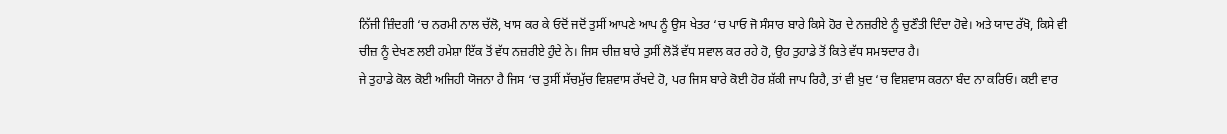ਨਿੱਜੀ ਜ਼ਿੰਦਗੀ ‘ਚ ਨਰਮੀ ਨਾਲ ਚੱਲੋ, ਖਾਸ ਕਰ ਕੇ ਓਦੋਂ ਜਦੋਂ ਤੁਸੀਂ ਆਪਣੇ ਆਪ ਨੂੰ ਉਸ ਖੇਤਰ ‘ਚ ਪਾਓ ਜੋ ਸੰਸਾਰ ਬਾਰੇ ਕਿਸੇ ਹੋਰ ਦੇ ਨਜ਼ਰੀਏ ਨੂੰ ਚੁਣੌਤੀ ਦਿੰਦਾ ਹੋਵੇ। ਅਤੇ ਯਾਦ ਰੱਖੋ, ਕਿਸੇ ਵੀ ਚੀਜ਼ ਨੂੰ ਦੇਖਣ ਲਈ ਹਮੇਸ਼ਾ ਇੱਕ ਤੋਂ ਵੱਧ ਨਜ਼ਰੀਏ ਹੁੰਦੇ ਨੇ। ਜਿਸ ਚੀਜ਼ ਬਾਰੇ ਤੁਸੀਂ ਲੋੜੋਂ ਵੱਧ ਸਵਾਲ ਕਰ ਰਹੇ ਹੋ, ਉਹ ਤੁਹਾਡੇ ਤੋਂ ਕਿਤੇ ਵੱਧ ਸਮਝਦਾਰ ਹੈ।
ਜੇ ਤੁਹਾਡੇ ਕੋਲ ਕੋਈ ਅਜਿਹੀ ਯੋਜਨਾ ਹੈ ਜਿਸ ‘ਚ ਤੁਸੀਂ ਸੱਚਮੁੱਚ ਵਿਸ਼ਵਾਸ ਰੱਖਦੇ ਹੋ, ਪਰ ਜਿਸ ਬਾਰੇ ਕੋਈ ਹੋਰ ਸ਼ੱਕੀ ਜਾਪ ਰਿਹੈ, ਤਾਂ ਵੀ ਖ਼ੁਦ ‘ਚ ਵਿਸ਼ਵਾਸ ਕਰਨਾ ਬੰਦ ਨਾ ਕਰਿਓ। ਕਈ ਵਾਰ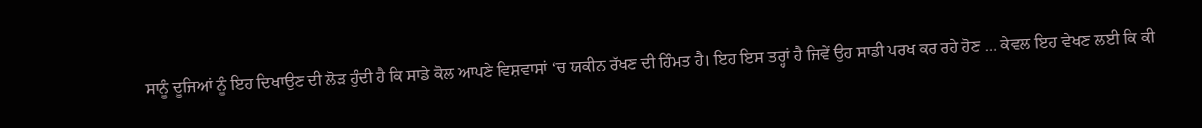ਸਾਨੂੰ ਦੂਜਿਆਂ ਨੂੰ ਇਹ ਦਿਖਾਉਣ ਦੀ ਲੋੜ ਹੁੰਦੀ ਹੈ ਕਿ ਸਾਡੇ ਕੋਲ ਆਪਣੇ ਵਿਸ਼ਵਾਸਾਂ ‘ਚ ਯਕੀਨ ਰੱਖਣ ਦੀ ਹਿੰਮਤ ਹੈ। ਇਹ ਇਸ ਤਰ੍ਹਾਂ ਹੈ ਜਿਵੇਂ ਉਹ ਸਾਡੀ ਪਰਖ ਕਰ ਰਹੇ ਹੋਣ … ਕੇਵਲ ਇਹ ਵੇਖਣ ਲਈ ਕਿ ਕੀ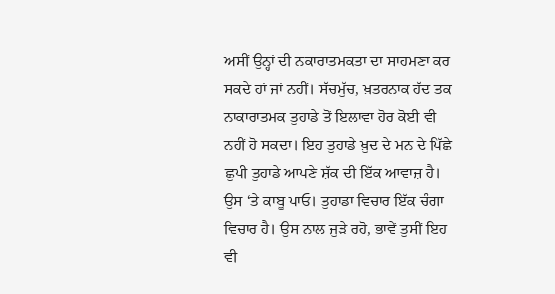ਅਸੀਂ ਉਨ੍ਹਾਂ ਦੀ ਨਕਾਰਾਤਮਕਤਾ ਦਾ ਸਾਹਮਣਾ ਕਰ ਸਕਦੇ ਹਾਂ ਜਾਂ ਨਹੀਂ। ਸੱਚਮੁੱਚ, ਖ਼ਤਰਨਾਕ ਹੱਦ ਤਕ ਨਾਕਾਰਾਤਮਕ ਤੁਹਾਡੇ ਤੋਂ ਇਲਾਵਾ ਹੋਰ ਕੋਈ ਵੀ ਨਹੀਂ ਹੋ ਸਕਦਾ। ਇਹ ਤੁਹਾਡੇ ਖ਼ੁਦ ਦੇ ਮਨ ਦੇ ਪਿੱਛੇ ਛੁਪੀ ਤੁਹਾਡੇ ਆਪਣੇ ਸ਼ੱਕ ਦੀ ਇੱਕ ਆਵਾਜ਼ ਹੈ। ਉਸ ‘ਤੇ ਕਾਬੂ ਪਾਓ। ਤੁਹਾਡਾ ਵਿਚਾਰ ਇੱਕ ਚੰਗਾ ਵਿਚਾਰ ਹੈ। ਉਸ ਨਾਲ ਜੁੜੇ ਰਹੋ, ਭਾਵੇਂ ਤੁਸੀਂ ਇਹ ਵੀ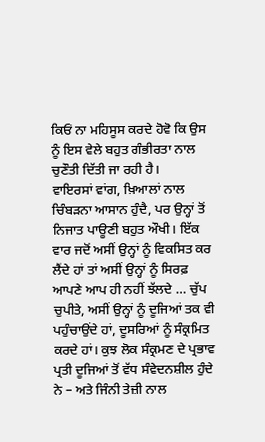ਕਿਓਂ ਨਾ ਮਹਿਸੂਸ ਕਰਦੇ ਹੋਵੋ ਕਿ ਉਸ ਨੂੰ ਇਸ ਵੇਲੇ ਬਹੁਤ ਗੰਭੀਰਤਾ ਨਾਲ ਚੁਣੌਤੀ ਦਿੱਤੀ ਜਾ ਰਹੀ ਹੈ।
ਵਾਇਰਸਾਂ ਵਾਂਗ, ਖ਼ਿਆਲਾਂ ਨਾਲ ਚਿੰਬੜਨਾ ਆਸਾਨ ਹੁੰਦੈ, ਪਰ ਉਨ੍ਹਾਂ ਤੋਂ ਨਿਜਾਤ ਪਾਊਣੀ ਬਹੁਤ ਔਖੀ। ਇੱਕ ਵਾਰ ਜਦੋਂ ਅਸੀਂ ਉਨ੍ਹਾਂ ਨੂੰ ਵਿਕਸਿਤ ਕਰ ਲੈਂਦੇ ਹਾਂ ਤਾਂ ਅਸੀਂ ਉਨ੍ਹਾਂ ਨੂੰ ਸਿਰਫ਼ ਆਪਣੇ ਆਪ ਹੀ ਨਹੀਂ ਝੱਲਦੇ … ਚੁੱਪ ਚੁਪੀਤੇ, ਅਸੀਂ ਉਨ੍ਹਾਂ ਨੂੰ ਦੂਜਿਆਂ ਤਕ ਵੀ ਪਹੁੰਚਾਉਂਦੇ ਹਾਂ, ਦੂਸਰਿਆਂ ਨੂੰ ਸੰਕ੍ਰਮਿਤ ਕਰਦੇ ਹਾਂ। ਕੁਝ ਲੋਕ ਸੰਕ੍ਰਮਣ ਦੇ ਪ੍ਰਭਾਵ ਪ੍ਰਤੀ ਦੂਜਿਆਂ ਤੋਂ ਵੱਧ ਸੰਵੇਦਨਸ਼ੀਲ ਹੁੰਦੇ ਨੇ – ਅਤੇ ਜਿੰਨੀ ਤੇਜ਼ੀ ਨਾਲ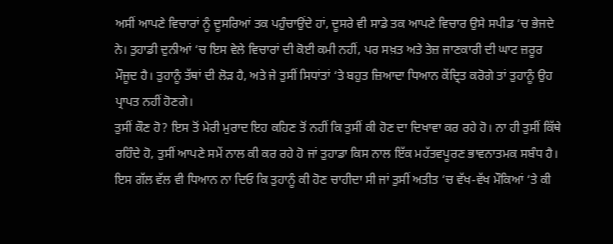ਅਸੀਂ ਆਪਣੇ ਵਿਚਾਰਾਂ ਨੂੰ ਦੂਸਰਿਆਂ ਤਕ ਪਹੁੰਚਾਉਂਦੇ ਹਾਂ, ਦੂਸਰੇ ਵੀ ਸਾਡੇ ਤਕ ਆਪਣੇ ਵਿਚਾਰ ਉਸੇ ਸਪੀਡ ‘ਚ ਭੇਜਦੇ ਨੇ। ਤੁਹਾਡੀ ਦੁਨੀਆਂ ‘ਚ ਇਸ ਵੇਲੇ ਵਿਚਾਰਾਂ ਦੀ ਕੋਈ ਕਮੀ ਨਹੀਂ, ਪਰ ਸਖ਼ਤ ਅਤੇ ਤੇਜ਼ ਜਾਣਕਾਰੀ ਦੀ ਘਾਟ ਜ਼ਰੂਰ ਮੌਜੂਦ ਹੈ। ਤੁਹਾਨੂੰ ਤੱਥਾਂ ਦੀ ਲੋੜ ਹੈ, ਅਤੇ ਜੇ ਤੁਸੀਂ ਸਿਧਾਂਤਾਂ ‘ਤੇ ਬਹੁਤ ਜ਼ਿਆਦਾ ਧਿਆਨ ਕੇਂਦ੍ਰਿਤ ਕਰੋਗੇ ਤਾਂ ਤੁਹਾਨੂੰ ਉਹ ਪ੍ਰਾਪਤ ਨਹੀਂ ਹੋਣਗੇ।
ਤੁਸੀਂ ਕੌਣ ਹੋ? ਇਸ ਤੋਂ ਮੇਰੀ ਮੁਰਾਦ ਇਹ ਕਹਿਣ ਤੋਂ ਨਹੀਂ ਕਿ ਤੁਸੀਂ ਕੀ ਹੋਣ ਦਾ ਦਿਖਾਵਾ ਕਰ ਰਹੇ ਹੋ। ਨਾ ਹੀ ਤੁਸੀਂ ਕਿੱਥੇ ਰਹਿੰਦੇ ਹੋ, ਤੁਸੀਂ ਆਪਣੇ ਸਮੇਂ ਨਾਲ ਕੀ ਕਰ ਰਹੇ ਹੋ ਜਾਂ ਤੁਹਾਡਾ ਕਿਸ ਨਾਲ ਇੱਕ ਮਹੱਤਵਪੂਰਣ ਭਾਵਨਾਤਮਕ ਸਬੰਧ ਹੈ। ਇਸ ਗੱਲ ਵੱਲ ਵੀ ਧਿਆਨ ਨਾ ਦਿਓ ਕਿ ਤੁਹਾਨੂੰ ਕੀ ਹੋਣ ਚਾਹੀਦਾ ਸੀ ਜਾਂ ਤੁਸੀਂ ਅਤੀਤ ‘ਚ ਵੱਖ-ਵੱਖ ਮੌਕਿਆਂ ‘ਤੇ ਕੀ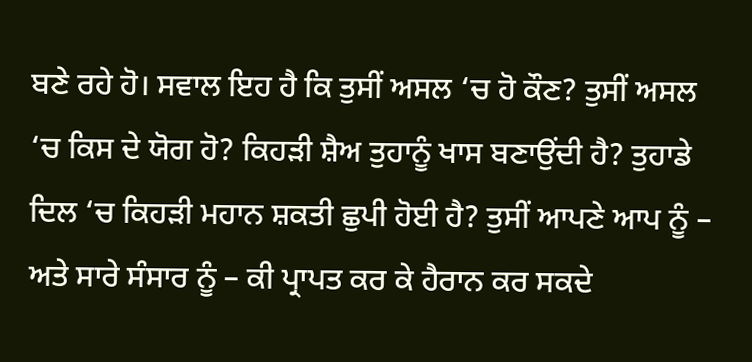ਬਣੇ ਰਹੇ ਹੋ। ਸਵਾਲ ਇਹ ਹੈ ਕਿ ਤੁਸੀਂ ਅਸਲ ‘ਚ ਹੋ ਕੌਣ? ਤੁਸੀਂ ਅਸਲ ‘ਚ ਕਿਸ ਦੇ ਯੋਗ ਹੋ? ਕਿਹੜੀ ਸ਼ੈਅ ਤੁਹਾਨੂੰ ਖਾਸ ਬਣਾਉਂਦੀ ਹੈ? ਤੁਹਾਡੇ ਦਿਲ ‘ਚ ਕਿਹੜੀ ਮਹਾਨ ਸ਼ਕਤੀ ਛੁਪੀ ਹੋਈ ਹੈ? ਤੁਸੀਂ ਆਪਣੇ ਆਪ ਨੂੰ – ਅਤੇ ਸਾਰੇ ਸੰਸਾਰ ਨੂੰ – ਕੀ ਪ੍ਰਾਪਤ ਕਰ ਕੇ ਹੈਰਾਨ ਕਰ ਸਕਦੇ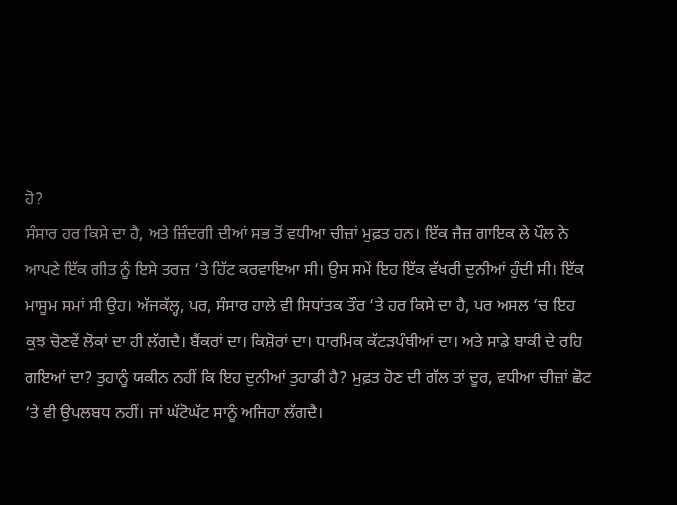ਹੋ?
ਸੰਸਾਰ ਹਰ ਕਿਸੇ ਦਾ ਹੈ, ਅਤੇ ਜ਼ਿੰਦਗੀ ਦੀਆਂ ਸਭ ਤੋਂ ਵਧੀਆ ਚੀਜ਼ਾਂ ਮੁਫ਼ਤ ਹਨ। ਇੱਕ ਜੈਜ਼ ਗਾਇਕ ਲੇ ਪੌਲ ਨੇ ਆਪਣੇ ਇੱਕ ਗੀਤ ਨੂੰ ਇਸੇ ਤਰਜ਼ ‘ਤੇ ਹਿੱਟ ਕਰਵਾਇਆ ਸੀ। ਉਸ ਸਮੇਂ ਇਹ ਇੱਕ ਵੱਖਰੀ ਦੁਨੀਆਂ ਹੁੰਦੀ ਸੀ। ਇੱਕ ਮਾਸੂਮ ਸਮਾਂ ਸੀ ਉਹ। ਅੱਜਕੱਲ੍ਹ, ਪਰ, ਸੰਸਾਰ ਹਾਲੇ ਵੀ ਸਿਧਾਂਤਕ ਤੌਰ ‘ਤੇ ਹਰ ਕਿਸੇ ਦਾ ਹੈ, ਪਰ ਅਸਲ ‘ਚ ਇਹ ਕੁਝ ਚੋਣਵੇਂ ਲੋਕਾਂ ਦਾ ਹੀ ਲੱਗਦੈ। ਬੈਂਕਰਾਂ ਦਾ। ਕਿਸ਼ੋਰਾਂ ਦਾ। ਧਾਰਮਿਕ ਕੱਟੜਪੰਥੀਆਂ ਦਾ। ਅਤੇ ਸਾਡੇ ਬਾਕੀ ਦੇ ਰਹਿ ਗਇਆਂ ਦਾ? ਤੁਹਾਨੂੰ ਯਕੀਨ ਨਹੀਂ ਕਿ ਇਹ ਦੁਨੀਆਂ ਤੁਹਾਡੀ ਹੈ? ਮੁਫ਼ਤ ਹੋਣ ਦੀ ਗੱਲ ਤਾਂ ਦੂਰ, ਵਧੀਆ ਚੀਜ਼ਾਂ ਛੋਟ ‘ਤੇ ਵੀ ਉਪਲਬਧ ਨਹੀਂ। ਜਾਂ ਘੱਟੋਘੱਟ ਸਾਨੂੰ ਅਜਿਹਾ ਲੱਗਦੈ।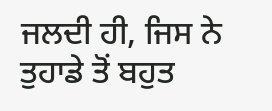ਜਲਦੀ ਹੀ, ਜਿਸ ਨੇ ਤੁਹਾਡੇ ਤੋਂ ਬਹੁਤ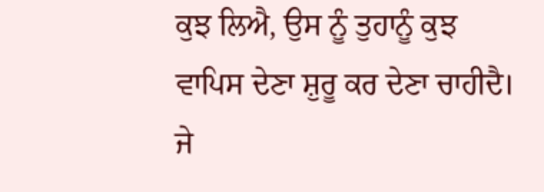ਕੁਝ ਲਿਐ, ਉਸ ਨੂੰ ਤੁਹਾਨੂੰ ਕੁਝ ਵਾਪਿਸ ਦੇਣਾ ਸ਼ੁਰੂ ਕਰ ਦੇਣਾ ਚਾਹੀਦੈ। ਜੇ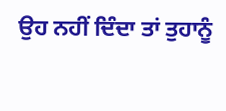ਉਹ ਨਹੀਂ ਦਿੰਦਾ ਤਾਂ ਤੁਹਾਨੂੰ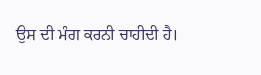ਉਸ ਦੀ ਮੰਗ ਕਰਨੀ ਚਾਹੀਦੀ ਹੈ।